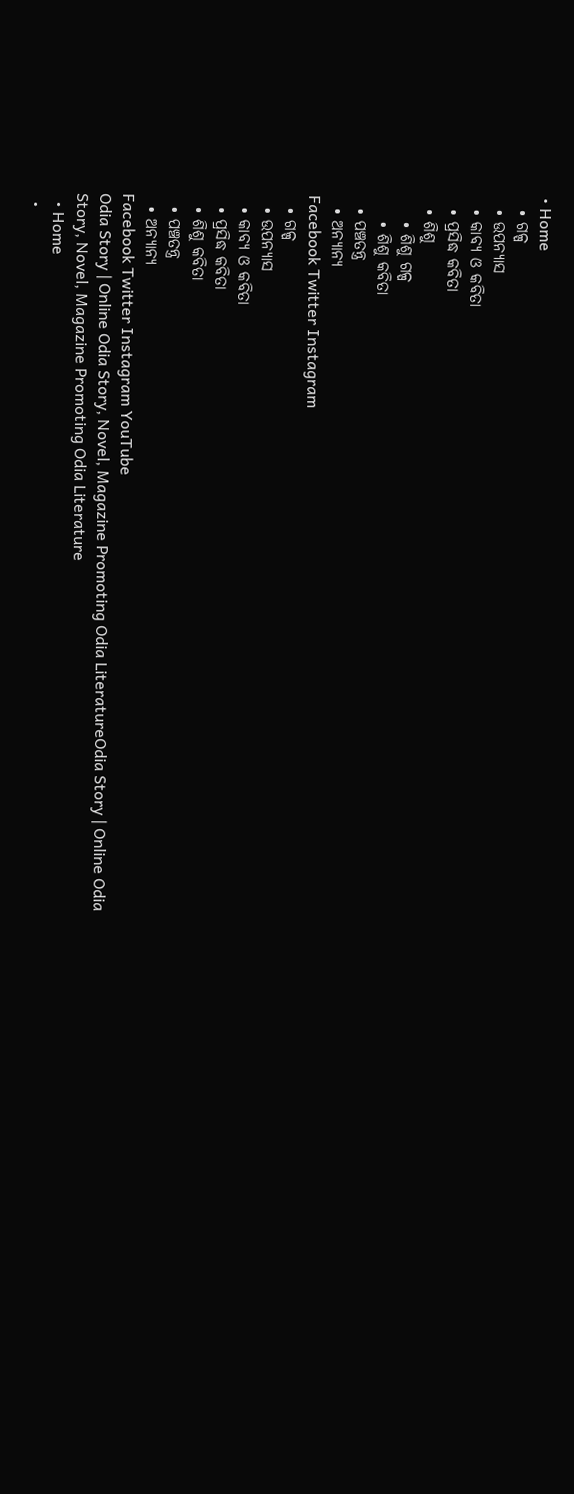• Home
  • ଗଳ୍ପ
  • ଉପନ୍ୟାସ
  • କାବ୍ୟ ଓ କବିତା
  • ପ୍ରସିଦ୍ଧ କବିତା
  • ଶିଶୁ
    • ଶିଶୁ ଗଳ୍ପ
    • ଶିଶୁ କବିତା
  • ପଞ୍ଚତନ୍ତ୍ର
  • ଅନ୍ୟାନ୍ୟ
Facebook Twitter Instagram
  • ଗଳ୍ପ
  • ଉପନ୍ୟାସ
  • କାବ୍ୟ ଓ କବିତା
  • ପ୍ରସିଦ୍ଧ କବିତା
  • ଶିଶୁ କବିତା
  • ପଞ୍ଚତନ୍ତ୍ର
  • ଅନ୍ୟାନ୍ୟ
Facebook Twitter Instagram YouTube
Odia Story | Online Odia Story, Novel, Magazine Promoting Odia LiteratureOdia Story | Online Odia Story, Novel, Magazine Promoting Odia Literature
  • Home
  •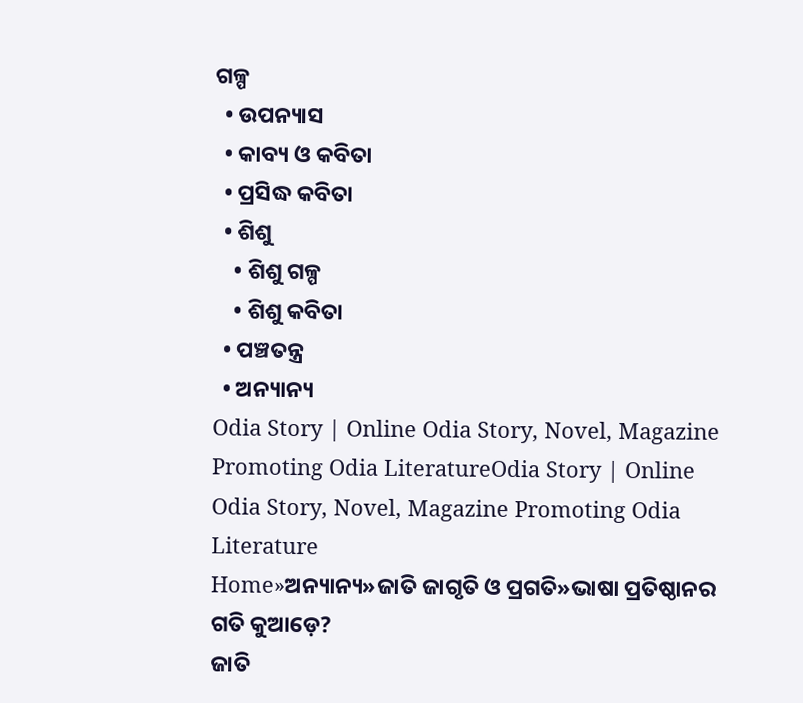ଗଳ୍ପ
  • ଉପନ୍ୟାସ
  • କାବ୍ୟ ଓ କବିତା
  • ପ୍ରସିଦ୍ଧ କବିତା
  • ଶିଶୁ
    • ଶିଶୁ ଗଳ୍ପ
    • ଶିଶୁ କବିତା
  • ପଞ୍ଚତନ୍ତ୍ର
  • ଅନ୍ୟାନ୍ୟ
Odia Story | Online Odia Story, Novel, Magazine Promoting Odia LiteratureOdia Story | Online Odia Story, Novel, Magazine Promoting Odia Literature
Home»ଅନ୍ୟାନ୍ୟ»ଜାତି ଜାଗୃତି ଓ ପ୍ରଗତି»ଭାଷା ପ୍ରତିଷ୍ଠାନର ଗତି କୁଆଡ଼େ?
ଜାତି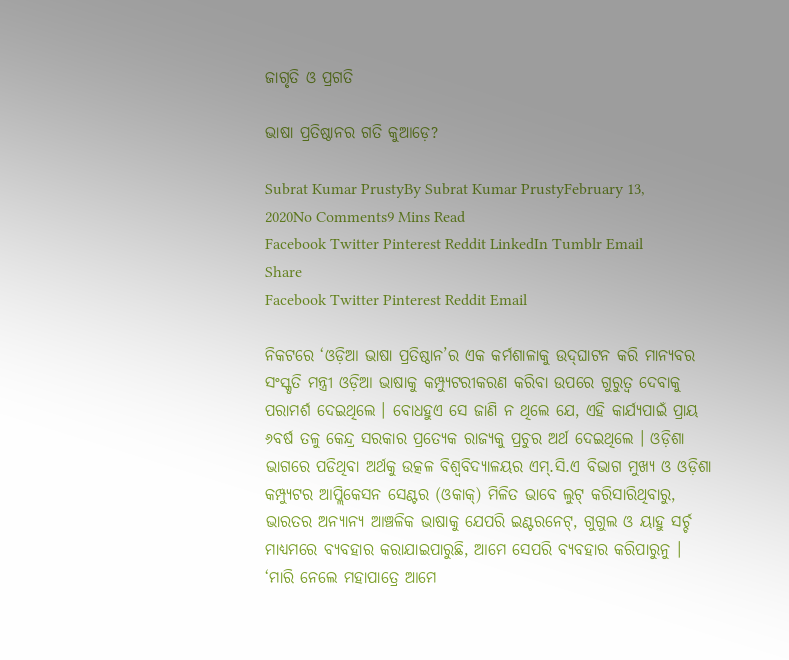ଜାଗୃତି ଓ ପ୍ରଗତି

ଭାଷା ପ୍ରତିଷ୍ଠାନର ଗତି କୁଆଡ଼େ?

Subrat Kumar PrustyBy Subrat Kumar PrustyFebruary 13, 2020No Comments9 Mins Read
Facebook Twitter Pinterest Reddit LinkedIn Tumblr Email
Share
Facebook Twitter Pinterest Reddit Email

ନିକଟରେ ‘ଓଡ଼ିଆ ଭାଷା ପ୍ରତିଷ୍ଠାନ’ର ଏକ କର୍ମଶାଳାକୁ ଉଦ୍‌ଘାଟନ କରି ମାନ୍ୟବର ସଂସ୍କୃତି ମନ୍ତ୍ରୀ ଓଡ଼ିଆ ଭାଷାକୁ କମ୍ପ୍ୟୁଟରୀକରଣ କରିବା ଉପରେ ଗୁରୁତ୍ୱ ଦେବାକୁ ପରାମର୍ଶ ଦେଇଥିଲେ । ବୋଧହୁଏ ସେ ଜାଣି ନ ଥିଲେ ଯେ, ଏହି କାର୍ଯ୍ୟପାଇଁ ପ୍ରାୟ ୬ବର୍ଷ ତଳୁ କେନ୍ଦ୍ର ସରକାର ପ୍ରତ୍ୟେକ ରାଜ୍ୟକୁ ପ୍ରଚୁର ଅର୍ଥ ଦେଇଥିଲେ । ଓଡ଼ିଶା ଭାଗରେ ପଡିଥିବା ଅର୍ଥକୁ ଉତ୍କଳ ବିଶ୍ୱବିଦ୍ୟାଳୟର ଏମ୍.ସି.ଏ ବିଭାଗ ମୁଖ୍ୟ ଓ ଓଡ଼ିଶା କମ୍ପ୍ୟୁଟର ଆପ୍ଲିକେସନ ସେଣ୍ଟର (ଓକାକ୍) ମିଳିତ ଭାବେ ଲୁଟ୍ କରିସାରିଥିବାରୁ, ଭାରତର ଅନ୍ୟାନ୍ୟ ଆଞ୍ଚଳିକ ଭାଷାକୁ ଯେପରି ଇଣ୍ଟରନେଟ୍, ଗୁଗୁଲ ଓ ୟାହୁ ସର୍ଚ୍ଚ ମାଧ୍ୟମରେ ବ୍ୟବହାର କରାଯାଇପାରୁଛି, ଆମେ ସେପରି ବ୍ୟବହାର କରିପାରୁନୁ । ‘ମାରି ନେଲେ ମହାପାତ୍ରେ ଆମେ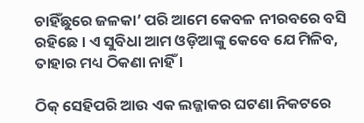ଚାହିଁଛୁରେ ଜଳକା’ ପରି ଆମେ କେବଳ ନୀରବରେ ବସି ରହିଛେ । ଏ ସୁବିଧା ଆମ ଓଡ଼ିଆଙ୍କୁ କେବେ ଯେ ମିଳିବ, ତାହାର ମଧ୍ୟ ଠିକଣା ନାହିଁ ।

ଠିକ୍ ସେହିପରି ଆଉ ଏକ ଲଜ୍ଜାକର ଘଟଣା ନିକଟରେ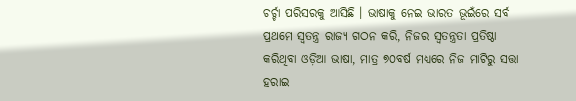ଚର୍ଚ୍ଚା ପରିସରକୁ ଆସିଛି । ଭାଷାକୁ ନେଇ ଭାରତ ଭୂଇଁରେ ସର୍ବ ପ୍ରଥମେ ସ୍ୱତନ୍ତ୍ର ରାଜ୍ୟ ଗଠନ କରି, ନିଜର ସ୍ୱତନ୍ତ୍ରତା ପ୍ରତିଷ୍ଠା କରିଥିବା ଓଡ଼ିଆ ଭାଷା, ମାତ୍ର ୭୦ବର୍ଷ ମଧ୍ୟରେ ନିଜ ମାଟିରୁ ସତ୍ତା ହରାଇ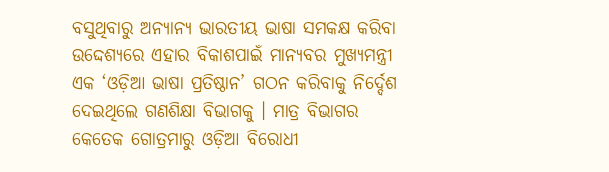ବସୁଥିବାରୁ ଅନ୍ୟାନ୍ୟ ଭାରତୀୟ ଭାଷା ସମକକ୍ଷ କରିବା ଉଦ୍ଦେଶ୍ୟରେ ଏହାର ବିକାଶପାଇଁ ମାନ୍ୟବର ମୁଖ୍ୟମନ୍ତ୍ରୀ ଏକ ‘ଓଡ଼ିଆ ଭାଷା ପ୍ରତିଷ୍ଠାନ’ ଗଠନ କରିବାକୁ ନିର୍ଦ୍ଦେଶ ଦେଇଥିଲେ ଗଣଶିକ୍ଷା ବିଭାଗକୁ । ମାତ୍ର ବିଭାଗର କେତେକ ଗୋତ୍ରମାରୁ ଓଡ଼ିଆ ବିରୋଧୀ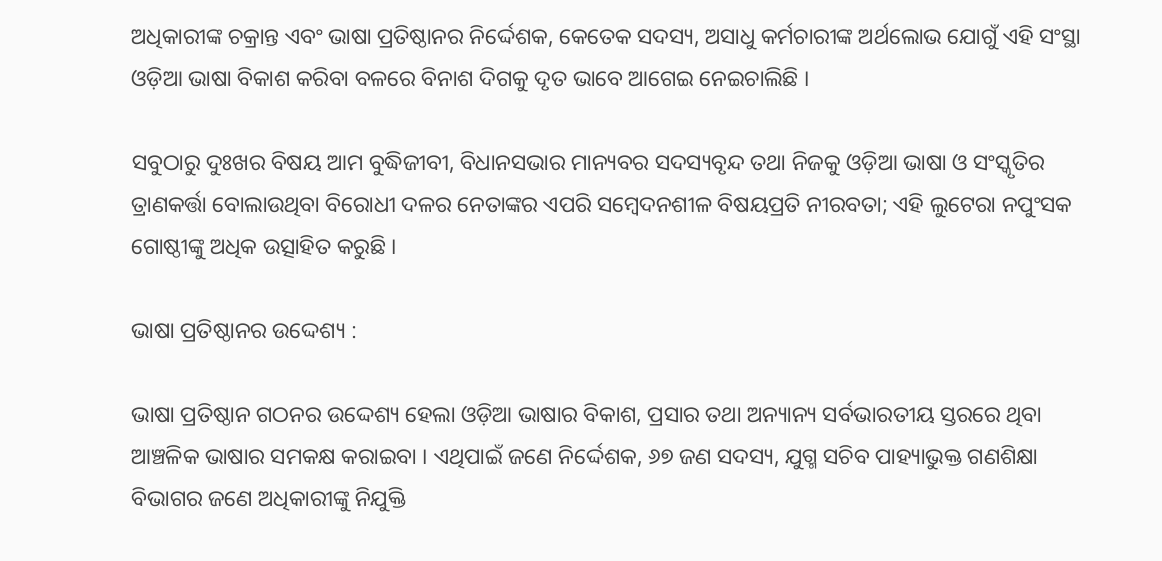ଅଧିକାରୀଙ୍କ ଚକ୍ରାନ୍ତ ଏବଂ ଭାଷା ପ୍ରତିଷ୍ଠାନର ନିର୍ଦ୍ଦେଶକ, କେତେକ ସଦସ୍ୟ, ଅସାଧୁ କର୍ମଚାରୀଙ୍କ ଅର୍ଥଲୋଭ ଯୋଗୁଁ ଏହି ସଂସ୍ଥା ଓଡ଼ିଆ ଭାଷା ବିକାଶ କରିବା ବଳରେ ବିନାଶ ଦିଗକୁ ଦୃତ ଭାବେ ଆଗେଇ ନେଇଚାଲିଛି ।

ସବୁଠାରୁ ଦୁଃଖର ବିଷୟ ଆମ ବୁଦ୍ଧିଜୀବୀ, ବିଧାନସଭାର ମାନ୍ୟବର ସଦସ୍ୟବୃନ୍ଦ ତଥା ନିଜକୁ ଓଡ଼ିଆ ଭାଷା ଓ ସଂସ୍କୃତିର ତ୍ରାଣକର୍ତ୍ତା ବୋଲାଉଥିବା ବିରୋଧୀ ଦଳର ନେତାଙ୍କର ଏପରି ସମ୍ବେଦନଶୀଳ ବିଷୟପ୍ରତି ନୀରବତା; ଏହି ଲୁଟେରା ନପୁଂସକ ଗୋଷ୍ଠୀଙ୍କୁ ଅଧିକ ଉତ୍ସାହିତ କରୁଛି ।

ଭାଷା ପ୍ରତିଷ୍ଠାନର ଉଦ୍ଦେଶ୍ୟ :

ଭାଷା ପ୍ରତିଷ୍ଠାନ ଗଠନର ଉଦ୍ଦେଶ୍ୟ ହେଲା ଓଡ଼ିଆ ଭାଷାର ବିକାଶ, ପ୍ରସାର ତଥା ଅନ୍ୟାନ୍ୟ ସର୍ବଭାରତୀୟ ସ୍ତରରେ ଥିବା ଆଞ୍ଚଳିକ ଭାଷାର ସମକକ୍ଷ କରାଇବା । ଏଥିପାଇଁ ଜଣେ ନିର୍ଦ୍ଦେଶକ, ୬୭ ଜଣ ସଦସ୍ୟ, ଯୁଗ୍ମ ସଚିବ ପାହ୍ୟାଭୁକ୍ତ ଗଣଶିକ୍ଷା ବିଭାଗର ଜଣେ ଅଧିକାରୀଙ୍କୁ ନିଯୁକ୍ତି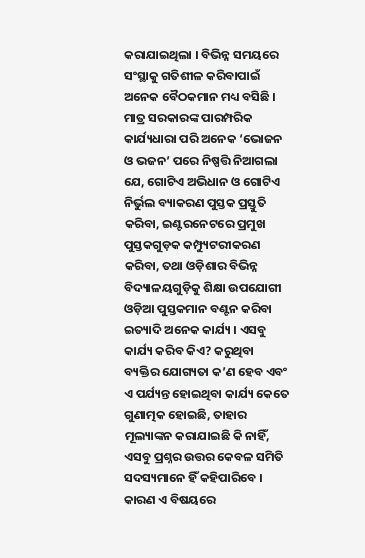କରାଯାଇଥିଲା । ବିଭିନ୍ନ ସମୟରେ ସଂସ୍ଥାକୁ ଗତିଶୀଳ କରିବାପାଇଁ ଅନେକ ବୈଠକମାନ ମଧ୍ୟ ବସିଛି । ମାତ୍ର ସରକାରଙ୍କ ପାରମ୍ପରିକ କାର୍ଯ୍ୟଧାରା ପରି ଅନେକ ‘ଭୋଜନ ଓ ଭଜନ’ ପରେ ନିଷ୍ପତ୍ତି ନିଆଗଲା ଯେ, ଗୋଟିଏ ଅଭିଧାନ ଓ ଗୋଟିଏ ନିର୍ଭୁଲ ବ୍ୟାକରଣ ପୁସ୍ତକ ପ୍ରସ୍ତୁତି କରିବା, ଇଣ୍ଟରନେଟରେ ପ୍ରମୁଖ ପୁସ୍ତକଗୁଡ଼କ କମ୍ପ୍ୟୁଟରୀକରଣ କରିବା, ତଥା ଓଡ଼ିଶାର ବିଭିନ୍ନ ବିଦ୍ୟାଳୟଗୁଡ଼ିକୁ ଶିକ୍ଷା ଉପଯୋଗୀ ଓଡ଼ିଆ ପୁସ୍ତକମାନ ବଣ୍ଟନ କରିବା ଇତ୍ୟାଦି ଅନେକ କାର୍ଯ୍ୟ । ଏସବୁ କାର୍ଯ୍ୟ କରିବ କିଏ? କରୁଥିବା ବ୍ୟକ୍ତିର ଯୋଗ୍ୟତା କ’ଣ ହେବ ଏବଂ ଏ ପର୍ଯ୍ୟନ୍ତ ହୋଇଥିବା କାର୍ଯ୍ୟ କେତେ ଗୁଣାତ୍ମକ ହୋଇଛି, ତାହାର ମୂଲ୍ୟାଙ୍କନ କରାଯାଇଛି କି ନାହିଁ, ଏସବୁ ପ୍ରଶ୍ନର ଉତ୍ତର କେବଳ ସମିତି ସଦସ୍ୟମାନେ ହିଁ କହିପାରିବେ । କାରଣ ଏ ବିଷୟରେ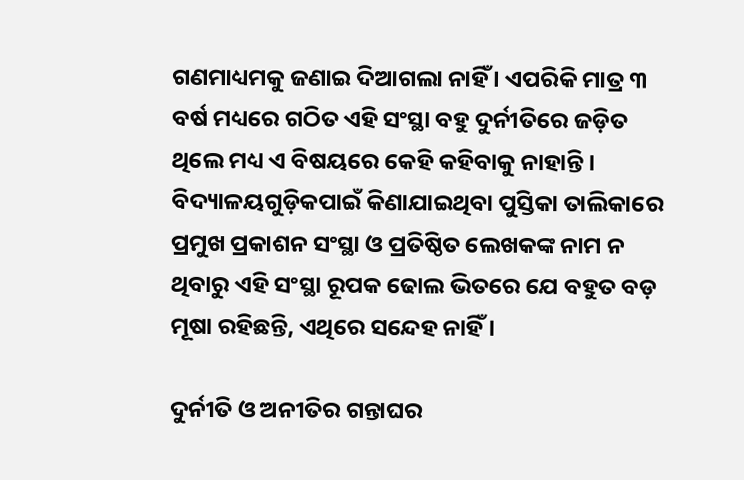ଗଣମାଧ୍ୟମକୁ ଜଣାଇ ଦିଆଗଲା ନାହିଁ । ଏପରିକି ମାତ୍ର ୩ ବର୍ଷ ମଧ୍ୟରେ ଗଠିତ ଏହି ସଂସ୍ଥା ବହୁ ଦୁର୍ନୀତିରେ ଜଡ଼ିତ ଥିଲେ ମଧ୍ୟ ଏ ବିଷୟରେ କେହି କହିବାକୁ ନାହାନ୍ତି । ବିଦ୍ୟାଳୟଗୁଡ଼ିକପାଇଁ କିଣାଯାଇଥିବା ପୁସ୍ତିକା ତାଲିକାରେ ପ୍ରମୁଖ ପ୍ରକାଶନ ସଂସ୍ଥା ଓ ପ୍ରତିଷ୍ଠିତ ଲେଖକଙ୍କ ନାମ ନ ଥିବାରୁ ଏହି ସଂସ୍ଥା ରୂପକ ଢୋଲ ଭିତରେ ଯେ ବହୁତ ବଡ଼ ମୂଷା ରହିଛନ୍ତି, ଏଥିରେ ସନ୍ଦେହ ନାହିଁ ।

ଦୁର୍ନୀତି ଓ ଅନୀତିର ଗନ୍ତାଘର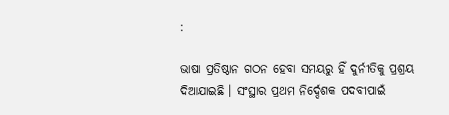:

ଭାଷା ପ୍ରତିଷ୍ଠାନ ଗଠନ ହେବା ସମୟରୁ ହିଁ ଦୁର୍ନୀତିକୁ ପ୍ରଶ୍ରୟ ଦିଆଯାଇଛି । ସଂସ୍ଥାର ପ୍ରଥମ ନିର୍ଦ୍ଦେଶକ ପଦବୀପାଇଁ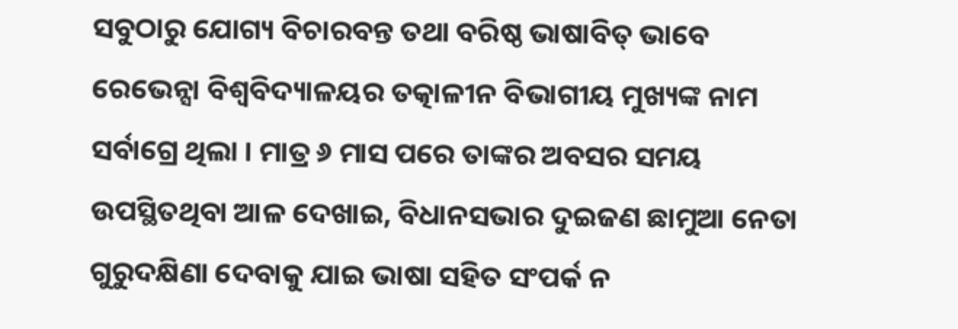ସବୁଠାରୁ ଯୋଗ୍ୟ ବିଚାରବନ୍ତ ତଥା ବରିଷ୍ଠ ଭାଷାବିତ୍ ଭାବେ ରେଭେନ୍ସା ବିଶ୍ୱବିଦ୍ୟାଳୟର ତ‌ତ୍କାଳୀନ ବିଭାଗୀୟ ମୁଖ୍ୟଙ୍କ ନାମ ସର୍ବାଗ୍ରେ ଥିଲା । ମାତ୍ର ୬ ମାସ ପରେ ତାଙ୍କର ଅବସର ସମୟ ଉପସ୍ଥିତଥିବା ଆଳ ଦେଖାଇ, ବିଧାନସଭାର ଦୁଇଜଣ ଛାମୁଆ ନେତା ଗୁରୁଦକ୍ଷିଣା ଦେବାକୁ ଯାଇ ଭାଷା ସହିତ ସଂପର୍କ ନ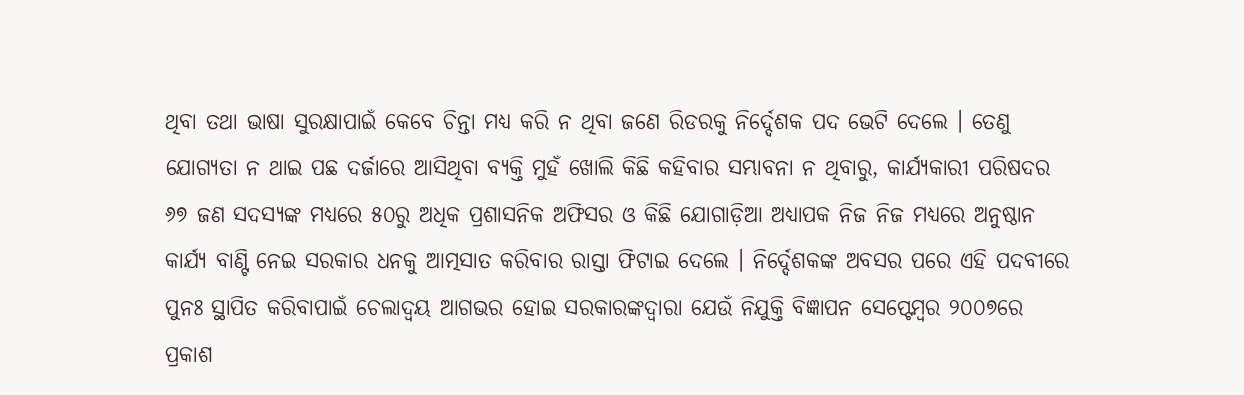ଥିବା ତଥା ଭାଷା ସୁରକ୍ଷାପାଇଁ କେବେ ଚିନ୍ତା ମଧ୍ୟ କରି ନ ଥିବା ଜଣେ ରିଡରକୁ ନିର୍ଦ୍ଦେଶକ ପଦ ଭେଟି ଦେଲେ । ତେଣୁ ଯୋଗ୍ୟତା ନ ଥାଇ ପଛ ଦର୍ଜାରେ ଆସିଥିବା ବ୍ୟକ୍ତି ମୁହଁ ଖୋଲି କିଛି କହିବାର ସମ୍ଭାବନା ନ ଥିବାରୁ, କାର୍ଯ୍ୟକାରୀ ପରିଷଦର ୬୭ ଜଣ ସଦସ୍ୟଙ୍କ ମଧ୍ୟରେ ୫୦ରୁ ଅଧିକ ପ୍ରଶାସନିକ ଅଫିସର ଓ କିଛି ଯୋଗାଡ଼ିଆ ଅଧ୍ୟାପକ ନିଜ ନିଜ ମଧ୍ୟରେ ଅନୁଷ୍ଠାନ କାର୍ଯ୍ୟ ବାଣ୍ଟି ନେଇ ସରକାର ଧନକୁ ଆତ୍ମସାତ କରିବାର ରାସ୍ତା ଫିଟାଇ ଦେଲେ । ନିର୍ଦ୍ଦେଶକଙ୍କ ଅବସର ପରେ ଏହି ପଦବୀରେ ପୁନଃ ସ୍ଥାପିତ କରିବାପାଇଁ ଚେଲାଦ୍ୱୟ ଆଗଭର ହୋଇ ସରକାରଙ୍କଦ୍ୱାରା ଯେଉଁ ନିଯୁକ୍ତି ବିଜ୍ଞାପନ ସେପ୍ଟେମ୍ବର ୨୦୦୭ରେ ପ୍ରକାଶ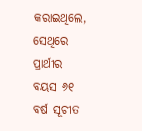କରାଇଥିଲେ, ସେଥିରେ ପ୍ରାର୍ଥୀର ବୟସ ୬୧ ବର୍ଷ ସୂଚୀତ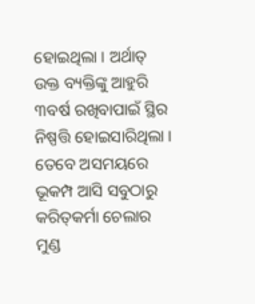ହୋଇଥିଲା । ଅର୍ଥାତ୍ ଉକ୍ତ ବ୍ୟକ୍ତିଙ୍କୁ ଆହୁରି ୩ବର୍ଷ ରଖିବାପାଇଁ ସ୍ଥିର ନିଷ୍ପତ୍ତି ହୋଇସାରିଥିଲା । ତେବେ ଅସମୟରେ ଭୂକମ୍ପ ଆସି ସବୁଠାରୁ କରିତ୍‌କର୍ମା ଚେଲାର ମୁଣ୍ଡ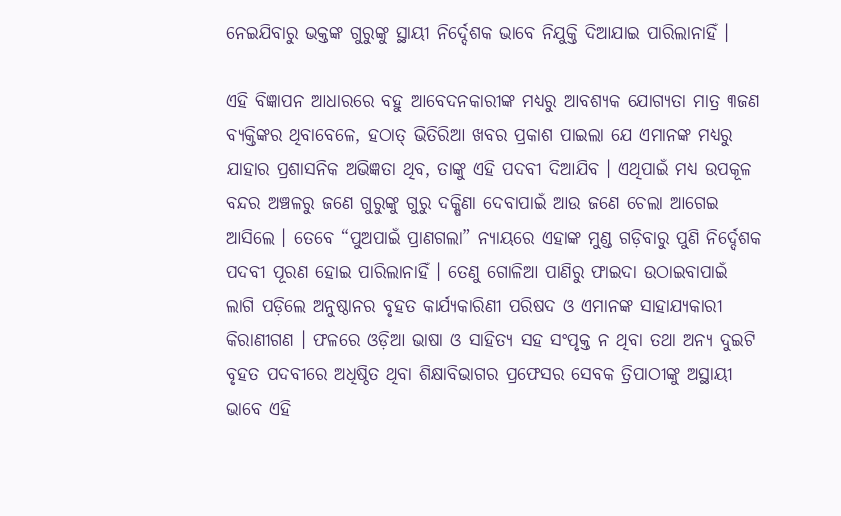ନେଇଯିବାରୁ ଭକ୍ତଙ୍କ ଗୁରୁଙ୍କୁ ସ୍ଥାୟୀ ନିର୍ଦ୍ଦେଶକ ଭାବେ ନିଯୁକ୍ତି ଦିଆଯାଇ ପାରିଲାନାହିଁ ।

ଏହି ବିଜ୍ଞାପନ ଆଧାରରେ ବହୁ ଆବେଦନକାରୀଙ୍କ ମଧ୍ୟରୁ ଆବଶ୍ୟକ ଯୋଗ୍ୟତା ମାତ୍ର ୩ଜଣ ବ୍ୟକ୍ତିଙ୍କର ଥିବାବେଳେ, ହଠାତ୍ ଭିତିରିଆ ଖବର ପ୍ରକାଶ ପାଇଲା ଯେ ଏମାନଙ୍କ ମଧ୍ୟରୁ ଯାହାର ପ୍ରଶାସନିକ ଅଭିଜ୍ଞତା ଥିବ, ତାଙ୍କୁ ଏହି ପଦବୀ ଦିଆଯିବ । ଏଥିପାଇଁ ମଧ୍ୟ ଉପକୂଳ ବନ୍ଦର ଅଞ୍ଚଳରୁ ଜଣେ ଗୁରୁଙ୍କୁ ଗୁରୁ ଦକ୍ଷିଣା ଦେବାପାଇଁ ଆଉ ଜଣେ ଚେଲା ଆଗେଇ ଆସିଲେ । ତେବେ “ପୁଅପାଇଁ ପ୍ରାଣଗଲା” ନ୍ୟାୟରେ ଏହାଙ୍କ ମୁଣ୍ଡ ଗଡ଼ିବାରୁ ପୁଣି ନିର୍ଦ୍ଦେଶକ ପଦବୀ ପୂରଣ ହୋଇ ପାରିଲାନାହିଁ । ତେଣୁ ଗୋଳିଆ ପାଣିରୁ ଫାଇଦା ଉଠାଇବାପାଇଁ ଲାଗି ପଡ଼ିଲେ ଅନୁଷ୍ଠାନର ବୃହତ କାର୍ଯ୍ୟକାରିଣୀ ପରିଷଦ ଓ ଏମାନଙ୍କ ସାହାଯ୍ୟକାରୀ କିରାଣୀଗଣ । ଫଳରେ ଓଡ଼ିଆ ଭାଷା ଓ ସାହିତ୍ୟ ସହ ସଂପୃକ୍ତ ନ ଥିବା ତଥା ଅନ୍ୟ ଦୁଇଟି ବୃହତ ପଦବୀରେ ଅଧିଷ୍ଠିତ ଥିବା ଶିକ୍ଷାବିଭାଗର ପ୍ରଫେସର ସେବକ ତ୍ରିପାଠୀଙ୍କୁ ଅସ୍ଥାୟୀ ଭାବେ ଏହି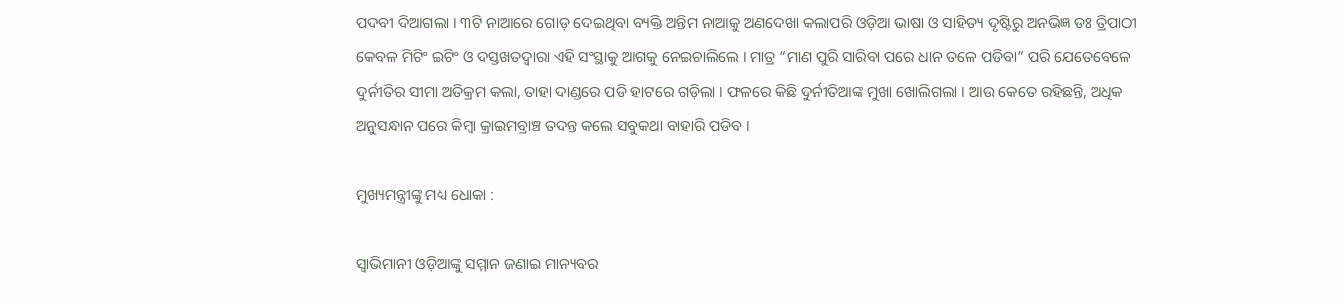ପଦବୀ ଦିଆଗଲା । ୩ଟି ନାଆରେ ଗୋଡ଼ ଦେଇଥିବା ବ୍ୟକ୍ତି ଅନ୍ତିମ ନାଆକୁ ଅଣଦେଖା କଲାପରି ଓଡ଼ିଆ ଭାଷା ଓ ସାହିତ୍ୟ ଦୃଷ୍ଟିରୁ ଅନଭିଜ୍ଞ ଡଃ ତ୍ରିପାଠୀ କେବଳ ମିଟିଂ ଇଟିଂ ଓ ଦସ୍ତଖତଦ୍ୱାରା ଏହି ସଂସ୍ଥାକୁ ଆଗକୁ ନେଇଚାଲିଲେ । ମାତ୍ର “ମାଣ ପୁରି ସାରିବା ପରେ ଧାନ ତଳେ ପଡିବା” ପରି ଯେତେବେଳେ ଦୁର୍ନୀତିର ସୀମା ଅତିକ୍ରମ କଲା, ତାହା ଦାଣ୍ଡରେ ପଡି ହାଟରେ ଗଡ଼ିଲା । ଫଳରେ କିଛି ଦୁର୍ନୀତିଆଙ୍କ ମୁଖା ଖୋଲିଗଲା । ଆଉ କେତେ ରହିଛନ୍ତି, ଅଧିକ ଅନୁସନ୍ଧାନ ପରେ କିମ୍ବା କ୍ରାଇମବ୍ରାଞ୍ଚ ତଦନ୍ତ କଲେ ସବୁକଥା ବାହାରି ପଡିବ ।

ମୁଖ୍ୟମନ୍ତ୍ରୀଙ୍କୁ ମଧ୍ୟ ଧୋକା :

ସ୍ୱାଭିମାନୀ ଓଡ଼ିଆଙ୍କୁ ସମ୍ମାନ ଜଣାଇ ମାନ୍ୟବର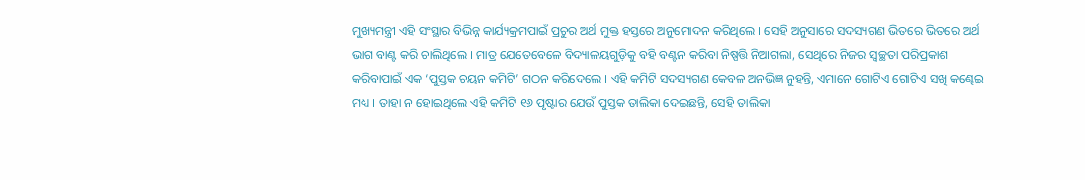ମୁଖ୍ୟମନ୍ତ୍ରୀ ଏହି ସଂସ୍ଥାର ବିଭିନ୍ନ କାର୍ଯ୍ୟକ୍ରମପାଇଁ ପ୍ରଚୁର ଅର୍ଥ ମୁକ୍ତ ହସ୍ତରେ ଅନୁମୋଦନ କରିଥିଲେ । ସେହି ଅନୁସାରେ ସଦସ୍ୟଗଣ ଭିତରେ ଭିତରେ ଅର୍ଥ ଭାଗ ବାଣ୍ଟ କରି ଚାଲିଥିଲେ । ମାତ୍ର ଯେତେବେଳେ ବିଦ୍ୟାଳୟଗୁଡ଼ିକୁ ବହି ବଣ୍ଟନ କରିବା ନିଷ୍ପତ୍ତି ନିଆଗଲା, ସେଥିରେ ନିଜର ସ୍ୱଚ୍ଛତା ପରିପ୍ରକାଶ କରିବାପାଇଁ ଏକ ‘ପୁସ୍ତକ ଚୟନ କମିଟି’ ଗଠନ କରିଦେଲେ । ଏହି କମିଟି ସଦସ୍ୟଗଣ କେବଳ ଅନଭିଜ୍ଞ ନୁହନ୍ତି, ଏମାନେ ଗୋଟିଏ ଗୋଟିଏ ସଖି କଣ୍ଢେଇ ମଧ୍ୟ । ତାହା ନ ହୋଇଥିଲେ ଏହି କମିଟି ୧୬ ପୃଷ୍ଟାର ଯେଉଁ ପୁସ୍ତକ ତାଲିକା ଦେଇଛନ୍ତି, ସେହି ତାଲିକା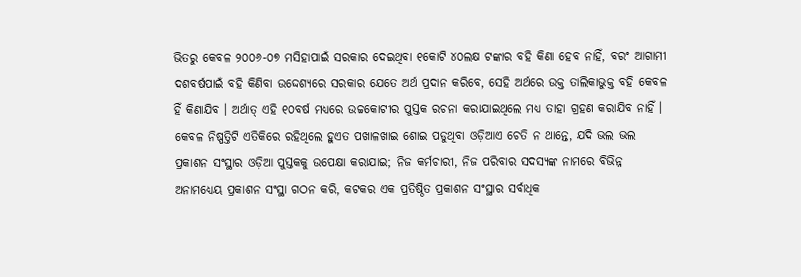ଭିତରୁ କେବଳ ୨୦୦୬-୦୭ ମସିହାପାଇଁ ସରକାର ଦେଇଥିବା ୧କୋଟି ୪୦ଲକ୍ଷ ଟଙ୍କାର ବହି କିଣା ହେବ ନାହିଁ, ବରଂ ଆଗାମୀ ଦଶବର୍ଷପାଇଁ ବହି କିଣିବା ଉଦ୍ଦେଶ୍ୟରେ ସରକାର ଯେତେ ଅର୍ଥ ପ୍ରଦାନ କରିବେ, ସେହି ଅର୍ଥରେ ଉକ୍ତ ତାଲିକାଭୁକ୍ତ ବହି କେବଳ ହିଁ କିଣାଯିବ । ଅର୍ଥାତ୍ ଏହି ୧୦ବର୍ଷ ମଧ୍ୟରେ ଉଚ୍ଚକୋଟୀର ପୁସ୍ତକ ରଚନା କରାଯାଇଥିଲେ ମଧ୍ୟ ତାହା ଗ୍ରହଣ କରାଯିବ ନାହିଁ । କେବଳ ନିଷ୍ପତ୍ତିଟି ଏତିକିରେ ରହିଥିଲେ ହୁଏତ ପଖାଳଖାଇ ଶୋଇ ପଡୁଥିବା ଓଡ଼ିଆଏ ଚେତି ନ ଥାନ୍ତେ, ଯଦି ଭଲ ଭଲ ପ୍ରକାଶନ ସଂସ୍ଥାର ଓଡ଼ିଆ ପୁସ୍ତକକୁ ଉପେକ୍ଷା କରାଯାଇ; ନିଜ କର୍ମଚାରୀ, ନିଜ ପରିବାର ସଦସ୍ୟଙ୍କ ନାମରେ ବିଭିନ୍ନ ଅନାମଧ୍ୟେୟ ପ୍ରକାଶନ ସଂସ୍ଥା ଗଠନ କରି, କଟକର ଏକ ପ୍ରତିଷ୍ଠିତ ପ୍ରକାଶନ ସଂସ୍ଥାର ସର୍ବାଧିକ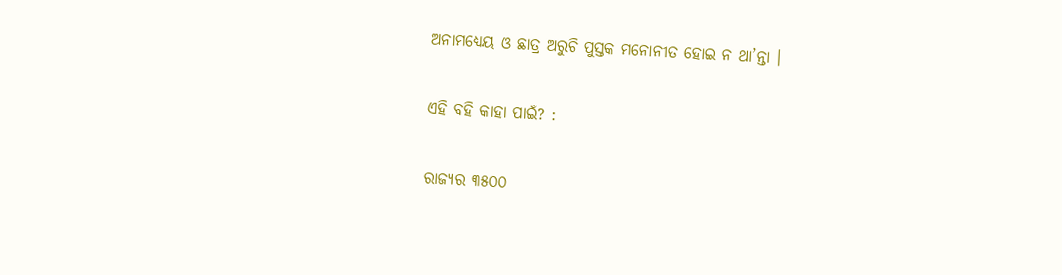ଅନାମଧ୍ୟେୟ ଓ ଛାତ୍ର ଅରୁଚି ପୁସ୍ତକ ମନୋନୀତ ହୋଇ ନ ଥା’ନ୍ତା ।

ଏହି ବହି କାହା ପାଇଁ? :

ରାଜ୍ୟର ୩୫୦୦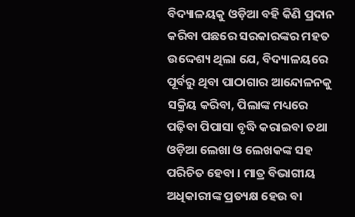ବିଦ୍ୟାଳୟକୁ ଓଡ଼ିଆ ବହି କିଣି ପ୍ରଦାନ କରିବା ପଛରେ ସରକାରଙ୍କର ମହତ ଉଦ୍ଦେଶ୍ୟ ଥିଲା ଯେ, ବିଦ୍ୟାଳୟରେ ପୂର୍ବରୁ ଥିବା ପାଠାଗାର ଆନ୍ଦୋଳନକୁ ସକ୍ରିୟ କରିବା, ପିଲାଙ୍କ ମଧ୍ୟରେ ପଢ଼ିବା ପିପାସା ବୃଦ୍ଧି କରାଇବା ତଥା ଓଡ଼ିଆ ଲେଖା ଓ ଲେଖକଙ୍କ ସହ ପରିଚିତ ହେବା । ମାତ୍ର ବିଭାଗୀୟ ଅଧିକାରୀଙ୍କ ପ୍ରତ୍ୟକ୍ଷ ହେଉ ବା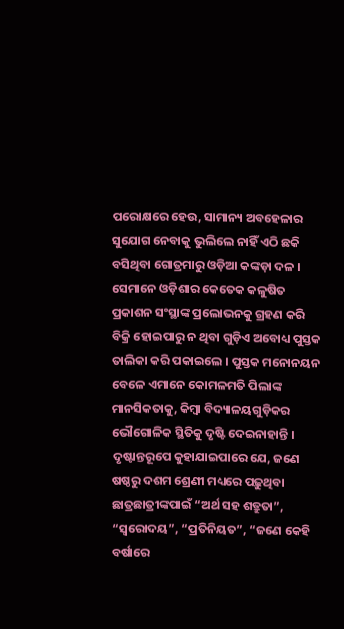ପରୋକ୍ଷରେ ହେଉ, ସାମାନ୍ୟ ଅବହେଳାର ସୁଯୋଗ ନେବାକୁ ଭୁଲିଲେ ନାହିଁ ଏଠି ଛକି ବସିଥିବା ଗୋତ୍ରମାରୁ ଓଡ଼ିଆ କଙ୍କଡ଼ା ଦଳ । ସେମାନେ ଓଡ଼ିଶାର କେତେକ କଳୁଷିତ ପ୍ରକାଶନ ସଂସ୍ଥାଙ୍କ ପ୍ରଲୋଭନକୁ ଗ୍ରହଣ କରି ବିକ୍ରି ହୋଇପାରୁ ନ ଥିବା ଗୁଡ଼ିଏ ଅବୋଧ୍ୟ ପୁସ୍ତକ ତାଲିକା କରି ପକାଇଲେ । ପୁସ୍ତକ ମନୋନୟନ ବେଳେ ଏମାନେ କୋମଳମତି ପିଲାଙ୍କ ମାନସିକତାକୁ, କିମ୍ବା ବିଦ୍ୟାଳୟଗୁଡ଼ିକର ଭୌଗୋଳିକ ସ୍ଥିତିକୁ ଦୃଷ୍ଟି ଦେଇନାହାନ୍ତି । ଦୃଷ୍ଟାନ୍ତରୂପେ କୁହାଯାଇପାରେ ଯେ, ଜଣେ ଷଷ୍ଠରୁ ଦଶମ ଶ୍ରେଣୀ ମଧ୍ୟରେ ପଢ଼ୁଥିବା ଛାତ୍ରଛାତ୍ରୀଙ୍କପାଇଁ “ଅର୍ଥ ସହ ଶତ୍ରୁତା”, “ସ୍ୱରୋଦୟ”, “ପ୍ରତିନିୟତ”, “ଜଣେ କେହି ବର୍ଷାରେ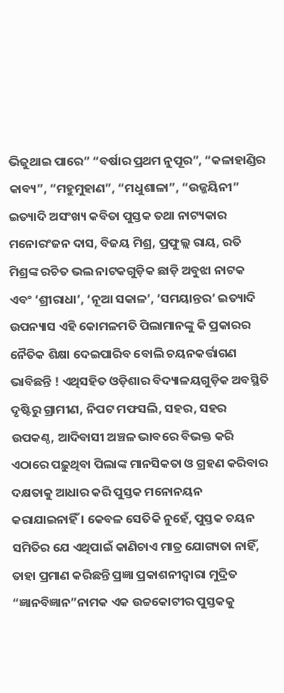ଭିଜୁଥାଇ ପାରେ” “ବର୍ଷାର ପ୍ରଥମ ନୁପୂର”, “କଳାହାଣ୍ଡିର କାବ୍ୟ”, “ମହୁମୁହାଣ”, “ମଧୁଶାଳା”, “ଉଜ୍ଜୟିନୀ” ଇତ୍ୟାଦି ଅସଂଖ୍ୟ କବିତା ପୁସ୍ତକ ତଥା ନାଟ୍ୟକାର ମନୋରଂଜନ ଦାସ, ବିଜୟ ମିଶ୍ର, ପ୍ରଫୁଲ୍ଲ ରାୟ, ରତି ମିଶ୍ରଙ୍କ ରଚିତ ଭଲ ନାଟକଗୁଡ଼ିକ ଛାଡ଼ି ଅବୁଝା ନାଟକ ଏବଂ ‘ଶ୍ରୀରାଧା’, ‘ନୂଆ ସକାଳ’, ‘ସମୟାନ୍ତର’ ଇତ୍ୟାଦି ଉପନ୍ୟାସ ଏହି କୋମଳମତି ପିଲାମାନଙ୍କୁ କି ପ୍ରକାରର ନୈତିକ ଶିକ୍ଷା ଦେଇପାରିବ ବୋଲି ଚୟନକର୍ତ୍ତାଗଣ ଭାବିଛନ୍ତି ! ଏଥିସହିତ ଓଡ଼ିଶାର ବିଦ୍ୟାଳୟଗୁଡ଼ିକ ଅବସ୍ଥିତି ଦୃଷ୍ଟିରୁ ଗ୍ରାମୀଣ, ନିପଟ ମଫସଲି, ସହର, ସହର ଉପକଣ୍ଠ, ଆଦିବାସୀ ଅଞ୍ଚଳ ଭାବରେ ବିଭକ୍ତ କରି ଏଠାରେ ପଢ଼ୁଥିବା ପିଲାଙ୍କ ମାନସିକତା ଓ ଗ୍ରହଣ କରିବାର ଦକ୍ଷତାକୁ ଆଧାର କରି ପୁସ୍ତକ ମନୋନୟନ କରାଯାଇନାହିଁ । କେବଳ ସେତିକି ନୁହେଁ, ପୁସ୍ତକ ଚୟନ ସମିତିର ଯେ ଏଥିପାଇଁ କାଣିଚାଏ ମାତ୍ର ଯୋଗ୍ୟତା ନାହିଁ, ତାହା ପ୍ରମାଣ କରିଛନ୍ତି ପ୍ରଜ୍ଞା ପ୍ରକାଶନୀଦ୍ୱାରା ମୁଦ୍ରିତ “ଜ୍ଞାନବିଜ୍ଞାନ”ନାମକ ଏକ ଉଚ୍ଚକୋଟୀର ପୁସ୍ତକକୁ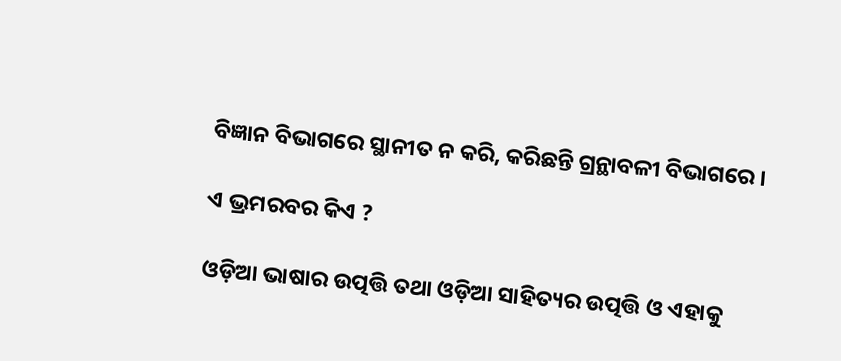ବିଜ୍ଞାନ ବିଭାଗରେ ସ୍ଥାନୀତ ନ କରି, କରିଛନ୍ତି ଗ୍ରନ୍ଥାବଳୀ ବିଭାଗରେ ।

ଏ ଭ୍ରମରବର କିଏ ?

ଓଡ଼ିଆ ଭାଷାର ଉତ୍ପତ୍ତି ତଥା ଓଡ଼ିଆ ସାହିତ୍ୟର ଉତ୍ପତ୍ତି ଓ ଏହାକୁ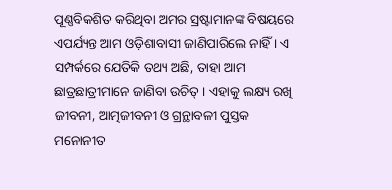ପୂଣ୍ଣବିକଶିତ କରିଥିବା ଅମର ସ୍ରଷ୍ଟାମାନଙ୍କ ବିଷୟରେ ଏପର୍ଯ୍ୟନ୍ତ ଆମ ଓଡ଼ିଶାବାସୀ ଜାଣିପାରିଲେ ନାହିଁ । ଏ ସମ୍ପର୍କରେ ଯେତିକି ତଥ୍ୟ ଅଛି, ତାହା ଆମ ଛାତ୍ରଛାତ୍ରୀମାନେ ଜାଣିବା ଉଚିତ୍ । ଏହାକୁ ଲକ୍ଷ୍ୟ ରଖି ଜୀବନୀ, ଆତ୍ମଜୀବନୀ ଓ ଗ୍ରନ୍ଥାବଳୀ ପୁସ୍ତକ ମନୋନୀତ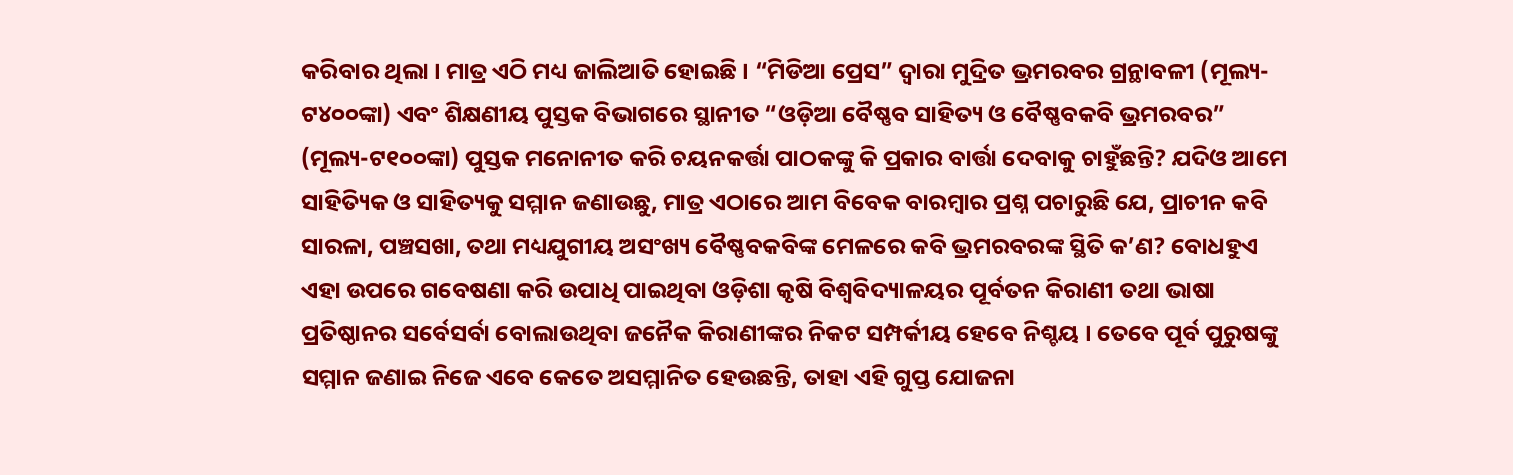କରିବାର ଥିଲା । ମାତ୍ର ଏଠି ମଧ୍ୟ ଜାଲିଆତି ହୋଇଛି । “ମିଡିଆ ପ୍ରେସ” ଦ୍ୱାରା ମୁଦ୍ରିତ ଭ୍ରମରବର ଗ୍ରନ୍ଥାବଳୀ (ମୂଲ୍ୟ-ଟ୪୦୦ଙ୍କା) ଏବଂ ଶିକ୍ଷଣୀୟ ପୁସ୍ତକ ବିଭାଗରେ ସ୍ଥାନୀତ “ଓଡ଼ିଆ ବୈଷ୍ଣବ ସାହିତ୍ୟ ଓ ବୈଷ୍ଣବକବି ଭ୍ରମରବର” (ମୂଲ୍ୟ-ଟ୧୦୦ଙ୍କା) ପୁସ୍ତକ ମନୋନୀତ କରି ଚୟନକର୍ତ୍ତା ପାଠକଙ୍କୁ କି ପ୍ରକାର ବାର୍ତ୍ତା ଦେବାକୁ ଚାହୁଁଛନ୍ତି? ଯଦିଓ ଆମେ ସାହିତ୍ୟିକ ଓ ସାହିତ୍ୟକୁ ସମ୍ମାନ ଜଣାଉଛୁ, ମାତ୍ର ଏଠାରେ ଆମ ବିବେକ ବାରମ୍ବାର ପ୍ରଶ୍ନ ପଚାରୁଛି ଯେ, ପ୍ରାଚୀନ କବି ସାରଳା, ପଞ୍ଚସଖା, ତଥା ମଧ୍ୟଯୁଗୀୟ ଅସଂଖ୍ୟ ବୈଷ୍ଣବକବିଙ୍କ ମେଳରେ କବି ଭ୍ରମରବରଙ୍କ ସ୍ଥିତି କ’ଣ? ବୋଧହୁଏ ଏହା ଉପରେ ଗବେଷଣା କରି ଉପାଧି ପାଇଥିବା ଓଡ଼ିଶା କୃଷି ବିଶ୍ୱବିଦ୍ୟାଳୟର ପୂର୍ବତନ କିରାଣୀ ତଥା ଭାଷା ପ୍ରତିଷ୍ଠାନର ସର୍ବେସର୍ବା ବୋଲାଉଥିବା ଜନୈକ କିରାଣୀଙ୍କର ନିକଟ ସମ୍ପର୍କୀୟ ହେବେ ନିଶ୍ଚୟ । ତେବେ ପୂର୍ବ ପୁରୁଷଙ୍କୁ ସମ୍ମାନ ଜଣାଇ ନିଜେ ଏବେ କେତେ ଅସମ୍ମାନିତ ହେଉଛନ୍ତି, ତାହା ଏହି ଗୁପ୍ତ ଯୋଜନା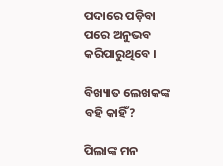ପଦାରେ ପଡ଼ିବା ପରେ ଅନୁଭବ କରିପାରୁଥିବେ ।

ବିଖ୍ୟାତ ଲେଖକଙ୍କ ବହି କାହିଁ?

ପିଲାଙ୍କ ମନ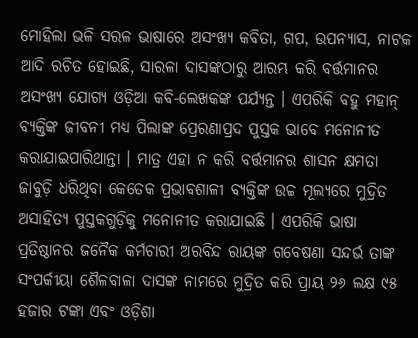ମୋହିଲା ଭଳି ସରଳ ଭାଷାରେ ଅସଂଖ୍ୟ କବିତା, ଗପ, ଉପନ୍ୟାସ, ନାଟକ ଆଦି ରଚିତ ହୋଇଛି, ସାରଳା ଦାସଙ୍କଠାରୁ ଆରମ୍ଭ କରି ବର୍ତ୍ତମାନର ଅସଂଖ୍ୟ ଯୋଗ୍ୟ ଓଡ଼ିଆ କବି-ଲେଖକଙ୍କ ପର୍ଯ୍ୟନ୍ତ । ଏପରିକି ବହୁ ମହାନ୍ ବ୍ୟକ୍ତିଙ୍କ ଜୀବନୀ ମଧ୍ୟ ପିଲାଙ୍କ ପ୍ରେରଣାପ୍ରଦ ପୁସ୍ତକ ଭାବେ ମନୋନୀତ କରାଯାଇପାରିଥାନ୍ତା । ମାତ୍ର ଏହା ନ କରି ବର୍ତ୍ତମାନର ଶାସନ କ୍ଷମତା ଜାବୁଡ଼ି ଧରିଥିବା କେତେକ ପ୍ରଭାବଶାଳୀ ବ୍ୟକ୍ତିଙ୍କ ଉଚ୍ଚ ମୂଲ୍ୟରେ ମୁଦ୍ରିତ ଅସାହିତ୍ୟ ପୁସ୍ତକଗୁଡ଼ିକୁ ମନୋନୀତ କରାଯାଇଛି । ଏପରିକି ଭାଷା ପ୍ରତିଷ୍ଠାନର ଜନୈକ କର୍ମଚାରୀ ଅରବିନ୍ଦ ରାୟଙ୍କ ଗବେଷଣା ସନ୍ଦର୍ଭ ତାଙ୍କ ସଂପର୍କୀୟା ଶୈଳବାଳା ଦାସଙ୍କ ନାମରେ ମୁଦ୍ରିତ କରି ପ୍ରାୟ ୨୬ ଲକ୍ଷ ୯୫ ହଜାର ଟଙ୍କା ଏବଂ ଓଡ଼ିଶା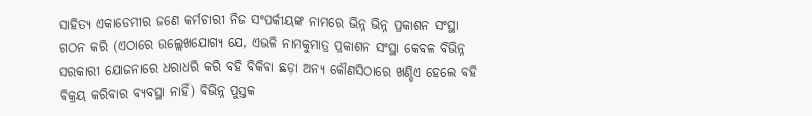ସାହିତ୍ୟ ଏକାଡେମୀର ଜଣେ କର୍ମଚାରୀ ନିଜ ସଂପର୍କୀୟଙ୍କ ନାମରେ ଭିନ୍ନ ଭିନ୍ନ ପ୍ରକାଶନ ସଂସ୍ଥା ଗଠନ କରି (ଏଠାରେ ଉଲ୍ଲେଖଯୋଗ୍ୟ ଯେ, ଏଭଳି ନାମକୁମାତ୍ର ପ୍ରକାଶନ ସଂସ୍ଥା କେବଳ ବିଭିନ୍ନ ସରକାରୀ ଯୋଜନାରେ ଧରାଧରି କରି ବହି ବିକିବା ଛଡ଼ା ଅନ୍ୟ କୌଣସିଠାରେ ଖଣ୍ଡିଏ ହେଲେ ବହି ବିକ୍ରୟ କରିବାର ବ୍ୟବସ୍ଥା ନାହିଁ) ବିଭିନ୍ନ ପୁସ୍ତକ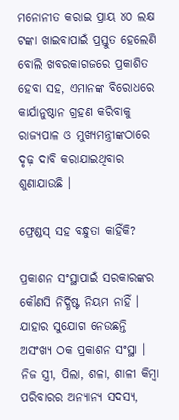ମନୋନୀତ କରାଇ ପ୍ରାୟ ୪୦ ଲକ୍ଷ ଟଙ୍କା ଖାଇବାପାଇଁ ପ୍ରସ୍ତୁତ ହେଲେଣି ବୋଲି ଖବରକାଗଜରେ ପ୍ରକାଶିତ ହେବା ସହ, ଏମାନଙ୍କ ବିରୋଧରେ କାର୍ଯାନୁଷ୍ଠାନ ଗ୍ରହଣ କରିବାକୁ ରାଜ୍ୟପାଳ ଓ ମୁଖ୍ୟମନ୍ତ୍ରୀଙ୍କଠାରେ ଦୃଢ଼ ଦାବି କରାଯାଇଥିବାର ଶୁଣାଯାଉଛି ।

ଫ୍ରେଣ୍ଡସ୍ ସହ ବନ୍ଧୁତା କାହିଁକି?

ପ୍ରକାଶନ ସଂସ୍ଥାପାଇଁ ସରକାରଙ୍କର କୌଣସି ନିର୍ଦ୍ଧିଷ୍ଟ ନିୟମ ନାହିଁ । ଯାହାର ସୁଯୋଗ ନେଉଛନ୍ତି ଅସଂଖ୍ୟ ଠକ ପ୍ରକାଶନ ସଂସ୍ଥା । ନିଜ ସ୍ତ୍ରୀ, ପିଲା, ଶଳା, ଶାଳୀ କିମ୍ବା ପରିବାରର ଅନ୍ୟାନ୍ୟ ସଦସ୍ୟ,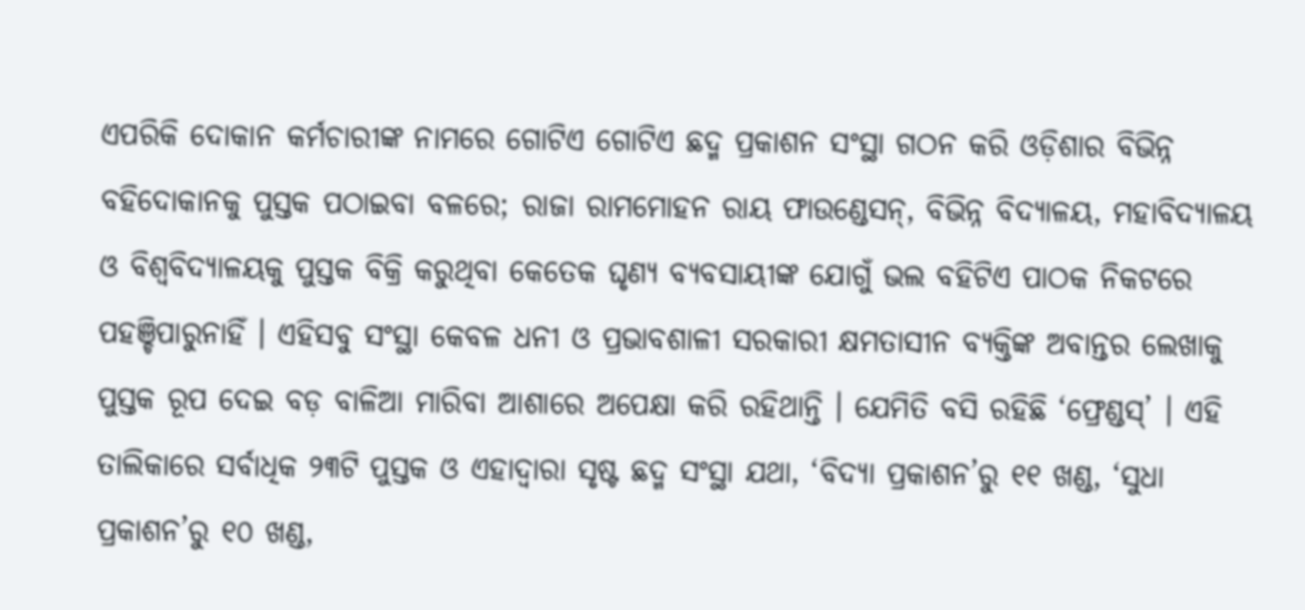ଏପରିକି ଦୋକାନ କର୍ମଚାରୀଙ୍କ ନାମରେ ଗୋଟିଏ ଗୋଟିଏ ଛଦ୍ମ ପ୍ରକାଶନ ସଂସ୍ଥା ଗଠନ କରି ଓଡ଼ିଶାର ବିଭିନ୍ନ ବହିଦୋକାନକୁ ପୁସ୍ତକ ପଠାଇବା ବଳରେ; ରାଜା ରାମମୋହନ ରାୟ ଫାଉଣ୍ଡେସନ୍, ବିଭିନ୍ନ ବିଦ୍ୟାଳୟ, ମହାବିଦ୍ୟାଳୟ ଓ ବିଶ୍ୱବିଦ୍ୟାଳୟକୁ ପୁସ୍ତକ ବିକ୍ରି କରୁଥିବା କେତେକ ଘୃଣ୍ୟ ବ୍ୟବସାୟୀଙ୍କ ଯୋଗୁଁ ଭଲ ବହିଟିଏ ପାଠକ ନିକଟରେ ପହଞ୍ଚିପାରୁନାହିଁ । ଏହିସବୁ ସଂସ୍ଥା କେବଳ ଧନୀ ଓ ପ୍ରଭାବଶାଳୀ ସରକାରୀ କ୍ଷମତାସୀନ ବ୍ୟକ୍ତିଙ୍କ ଅବାନ୍ତର ଲେଖାକୁ ପୁସ୍ତକ ରୂପ ଦେଇ ବଡ଼ ବାଳିଆ ମାରିବା ଆଶାରେ ଅପେକ୍ଷା କରି ରହିଥାନ୍ତି । ଯେମିତି ବସି ରହିଛି ‘ଫ୍ରେଣ୍ଡସ୍’ । ଏହି ତାଲିକାରେ ସର୍ବାଧିକ ୨୩ଟି ପୁସ୍ତକ ଓ ଏହାଦ୍ୱାରା ସୃଷ୍ଟ ଛଦ୍ମ ସଂସ୍ଥା ଯଥା, ‘ବିଦ୍ୟା ପ୍ରକାଶନ’ରୁ ୧୧ ଖଣ୍ଡ, ‘ସୁଧା ପ୍ରକାଶନ’ରୁ ୧୦ ଖଣ୍ଡ,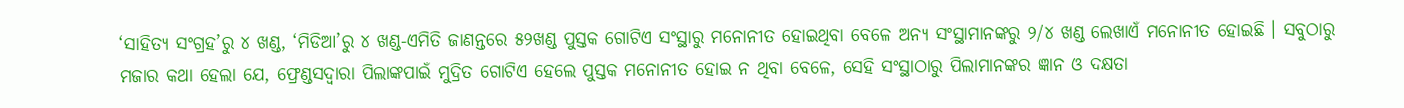‘ସାହିତ୍ୟ ସଂଗ୍ରହ’ରୁ ୪ ଖଣ୍ଡ, ‘ମିଡିଆ’ରୁ ୪ ଖଣ୍ଡ-ଏମିତି ଜାଣନ୍ତରେ ୫୨ଖଣ୍ଡ ପୁସ୍ତକ ଗୋଟିଏ ସଂସ୍ଥାରୁ ମନୋନୀତ ହୋଇଥିବା ବେଳେ ଅନ୍ୟ ସଂସ୍ଥାମାନଙ୍କରୁ ୨/୪ ଖଣ୍ଡ ଲେଖାଏଁ ମନୋନୀତ ହୋଇଛି । ସବୁଠାରୁ ମଜାର କଥା ହେଲା ଯେ, ଫ୍ରେଣ୍ଡସଦ୍ୱାରା ପିଲାଙ୍କପାଇଁ ମୁଦ୍ରିତ ଗୋଟିଏ ହେଲେ ପୁସ୍ତକ ମନୋନୀତ ହୋଇ ନ ଥିବା ବେଳେ, ସେହି ସଂସ୍ଥାଠାରୁ ପିଲାମାନଙ୍କର ଜ୍ଞାନ ଓ ଦକ୍ଷତା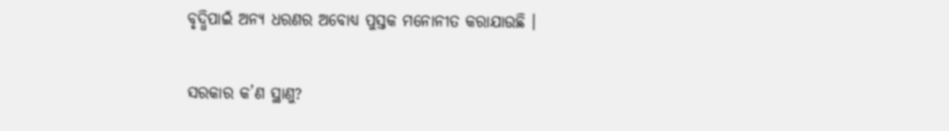ବୃଦ୍ଧିପାଇଁ ଅନ୍ୟ ଧରଣର ଅବୋଧ୍ୟ ପୁସ୍ତକ ମନୋନୀତ କରାଯାଉଛି ।

ସରକାର କ’ଣ ସ୍ଥାଣୁ?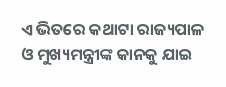ଏ ଭିତରେ କଥାଟା ରାଜ୍ୟପାଳ ଓ ମୁଖ୍ୟମନ୍ତ୍ରୀଙ୍କ କାନକୁ ଯାଇ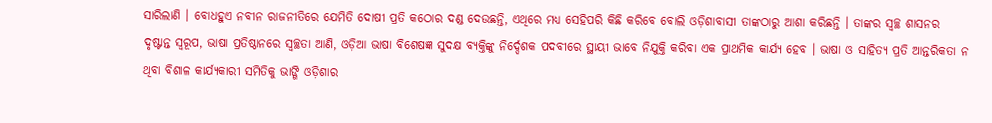ସାରିଲାଣି । ବୋଧହୁଏ ନବୀନ ରାଜନୀତିରେ ଯେମିତି ଦୋଷୀ ପ୍ରତି କଠୋର ଦଣ୍ଡ ଦେଉଛନ୍ତି, ଏଥିରେ ମଧ୍ୟ ସେହିପରି କିଛି କରିବେ ବୋଲି ଓଡ଼ିଶାବାସୀ ତାଙ୍କଠାରୁ ଆଶା କରିଛନ୍ତି । ତାଙ୍କର ସ୍ୱଚ୍ଛ ଶାସନର ଦୃଷ୍ଟାନ୍ତ ସ୍ୱରୂପ, ଭାଷା ପ୍ରତିଷ୍ଠାନରେ ସ୍ୱଚ୍ଛତା ଆଣି, ଓଡ଼ିଆ ଭାଷା ବିଶେଷଜ୍ଞ ସୁଦକ୍ଷ ବ୍ୟକ୍ତିଙ୍କୁ ନିର୍ଦ୍ଦେଶକ ପଦବୀରେ ସ୍ଥାୟୀ ଭାବେ ନିଯୁକ୍ତି କରିବା ଏକ ପ୍ରାଥମିକ କାର୍ଯ୍ୟ ହେବ । ଭାଷା ଓ ସାହିତ୍ୟ ପ୍ରତି ଆନ୍ତରିକତା ନ ଥିବା ବିଶାଳ କାର୍ଯ୍ୟକାରୀ ସମିତିକୁ ଭାଙ୍ଗି ଓଡ଼ିଶାର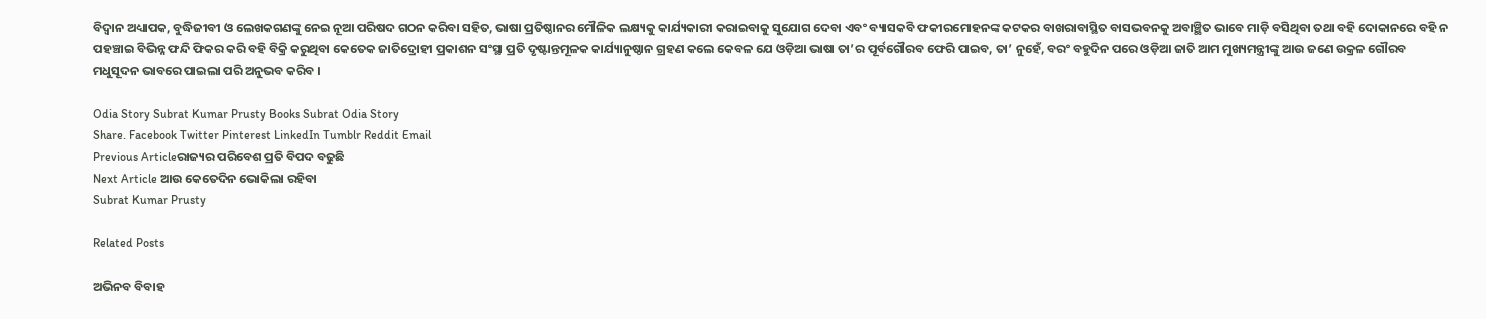ବିଦ୍ୱାନ ଅଧ୍ୟାପକ, ବୁଦ୍ଧିଜୀବୀ ଓ ଲେଖକଗଣଙ୍କୁ ନେଇ ନୂଆ ପରିଷଦ ଗଠନ କରିବା ସହିତ, ଭାଷା ପ୍ରତିଷ୍ଠାନର ମୌଳିକ ଲକ୍ଷ୍ୟକୁ କାର୍ଯ୍ୟକାରୀ କରାଇବାକୁ ସୁଯୋଗ ଦେବା ଏବଂ ବ୍ୟାସକବି ଫକୀରମୋହନଙ୍କ କଟକର ବାଖରାବାସ୍ଥିତ ବାସଭବନକୁ ଅବାଞ୍ଛିତ ଭାବେ ମାଡ଼ି ବସିଥିବା ତଥା ବହି ଦୋକାନରେ ବହି ନ ପହଞ୍ଚାଇ ବିଭିନ୍ନ ଫନ୍ଦି ଫିକର କରି ବହି ବିକ୍ରି କରୁଥିବା କେତେକ ଜାତିଦ୍ରୋହୀ ପ୍ରକାଶନ ସଂସ୍ଥା ପ୍ରତି ଦୃଷ୍ଟାନ୍ତମୂଳକ କାର୍ଯ୍ୟାନୁଷ୍ଠାନ ଗ୍ରହଣ କଲେ କେବଳ ଯେ ଓଡ଼ିଆ ଭାଷା ତା’ର ପୂର୍ବଗୌରବ ଫେରି ପାଇବ, ତା’ ନୁହେଁ, ବରଂ ବହୁଦିନ ପରେ ଓଡ଼ିଆ ଜାତି ଆମ ମୁଖ୍ୟମନ୍ତ୍ରୀଙ୍କୁ ଆଉ ଜଣେ ଉକ୍ରଳ ଗୌରବ ମଧୁସୂଦନ ଭାବରେ ପାଇଲା ପରି ଅନୁଭବ କରିବ ।

Odia Story Subrat Kumar Prusty Books Subrat Odia Story
Share. Facebook Twitter Pinterest LinkedIn Tumblr Reddit Email
Previous Articleରାଜ୍ୟର ପରିବେଶ ପ୍ରତି ବିପଦ ବଢୁଛି
Next Article ଆଉ କେତେଦିନ ଭୋକିଲା ରହିବା
Subrat Kumar Prusty

Related Posts

ଅଭିନବ ବିବାହ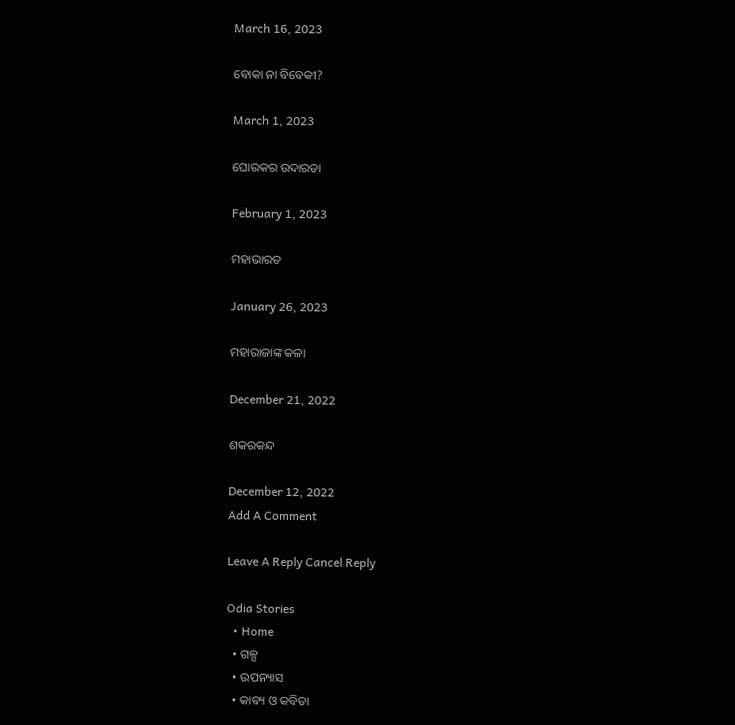March 16, 2023

ବୋକା ନା ବିବେକୀ?

March 1, 2023

ଘୋରକର ଉଦାରତା

February 1, 2023

ମହାଭାରତ

January 26, 2023

ମହାରାଜାଙ୍କ କଳା

December 21, 2022

ଶକରକନ୍ଦ

December 12, 2022
Add A Comment

Leave A Reply Cancel Reply

Odia Stories
  • Home
  • ଗଳ୍ପ
  • ଉପନ୍ୟାସ
  • କାବ୍ୟ ଓ କବିତା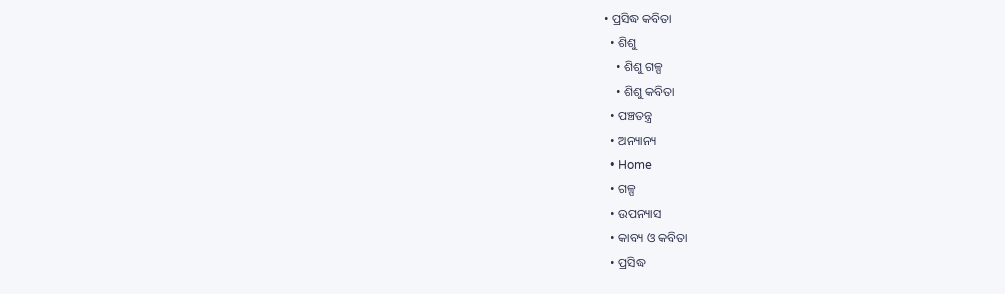• ପ୍ରସିଦ୍ଧ କବିତା
  • ଶିଶୁ
    • ଶିଶୁ ଗଳ୍ପ
    • ଶିଶୁ କବିତା
  • ପଞ୍ଚତନ୍ତ୍ର
  • ଅନ୍ୟାନ୍ୟ
  • Home
  • ଗଳ୍ପ
  • ଉପନ୍ୟାସ
  • କାବ୍ୟ ଓ କବିତା
  • ପ୍ରସିଦ୍ଧ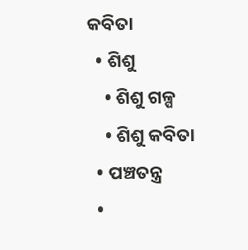କବିତା
  • ଶିଶୁ
    • ଶିଶୁ ଗଳ୍ପ
    • ଶିଶୁ କବିତା
  • ପଞ୍ଚତନ୍ତ୍ର
  •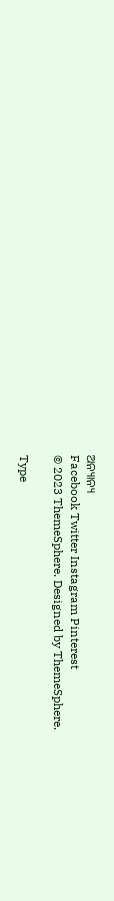ଅନ୍ୟାନ୍ୟ
Facebook Twitter Instagram Pinterest
© 2023 ThemeSphere. Designed by ThemeSphere.

Type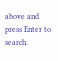above and press Enter to search.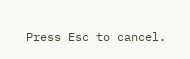Press Esc to cancel.